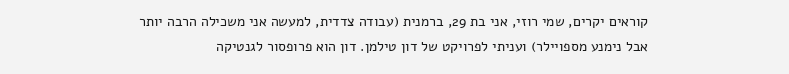קוראים יקרים, שמי רוזי, אני בת 29, ברמנית (עבודה צדדית, למעשה אני משכילה הרבה יותר אבל נימנע מספויילר) ועניתי לפרויקט של דון טילמן. דון הוא פרופסור לגנטיקה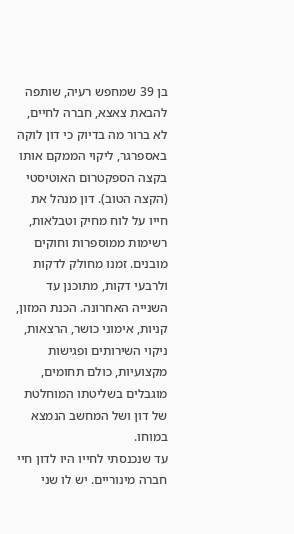בן 39 שמחפש רעיה, שותפה להבאת צאצא, חברה לחיים, לא ברור מה בדיוק כי דון לוקה באספרגר, ליקוי הממקם אותו בקצה הספקטרום האוטיסטי (הקצה הטוב). דון מנהל את חייו על לוח מחיק וטבלאות, רשימות ממוספרות וחוקים מובנים. זמנו מחולק לדקות ולרבעי דקות, מתוכנן עד השנייה האחרונה. הכנת המזון, קניות, אימוני כושר, הרצאות, ניקוי השירותים ופגישות מקצועיות, כולם תחומים, מוגבלים בשליטתו המוחלטת של דון ושל המחשב הנמצא במוחו.
עד שנכנסתי לחייו היו לדון חיי חברה מינוריים. יש לו שני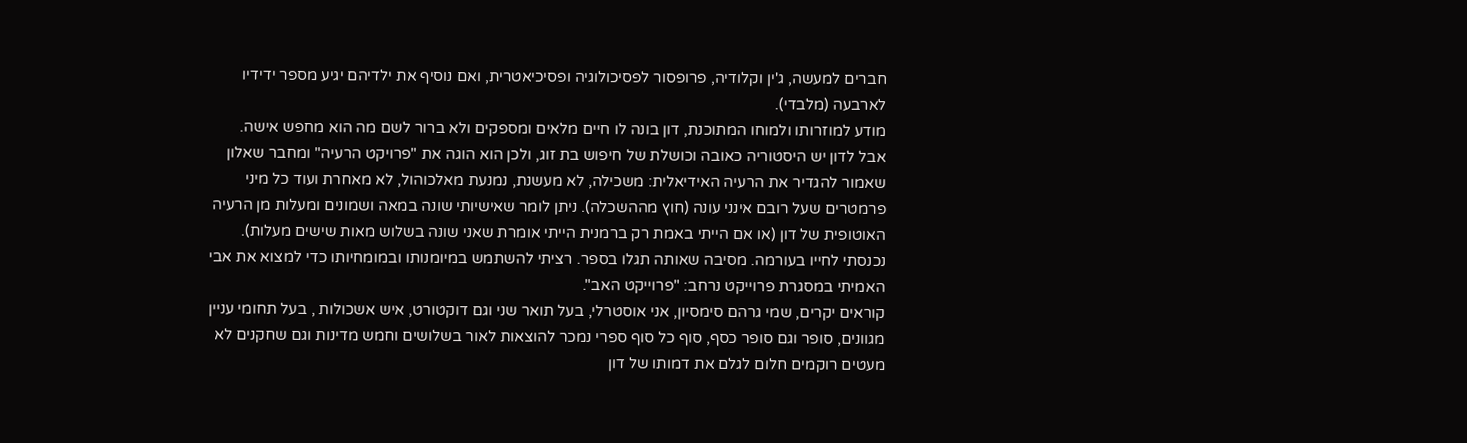חברים למעשה, ג'ין וקלודיה, פרופסור לפסיכולוגיה ופסיכיאטרית, ואם נוסיף את ילדיהם יגיע מספר ידידיו לארבעה (מלבדי).
מודע למוזרותו ולמוחו המתוכנת, דון בונה לו חיים מלאים ומספקים ולא ברור לשם מה הוא מחפש אישה.
אבל לדון יש היסטוריה כאובה וכושלת של חיפוש בת זוג, ולכן הוא הוגה את "פרויקט הרעיה" ומחבר שאלון שאמור להגדיר את הרעיה האידיאלית: משכילה, לא מעשנת, נמנעת מאלכוהול, לא מאחרת ועוד כל מיני פרמטרים שעל רובם אינני עונה (חוץ מההשכלה). ניתן לומר שאישיותי שונה במאה ושמונים ומעלות מן הרעיה האוטופית של דון (או אם הייתי באמת רק ברמנית הייתי אומרת שאני שונה בשלוש מאות שישים מעלות).
נכנסתי לחייו בעורמה. מסיבה שאותה תגלו בספר. רציתי להשתמש במיומנותו ובמומחיותו כדי למצוא את אבי האמיתי במסגרת פרוייקט נרחב: "פרוייקט האב".
קוראים יקרים, שמי גרהם סימסיון, אני אוסטרלי, בעל תואר שני וגם דוקטורט, איש אשכולות , בעל תחומי עניין מגוונים, סופר וגם סופר כסף, סוף כל סוף ספרי נמכר להוצאות לאור בשלושים וחמש מדינות וגם שחקנים לא מעטים רוקמים חלום לגלם את דמותו של דון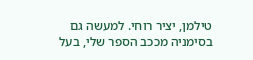טילמן, יציר רוחי. למעשה גם בסימניה מככב הספר שלי, בעל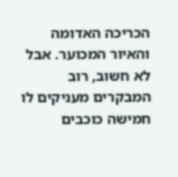הכריכה האדומה והאיור המכוער. אבל לא חשוב, רוב המבקרים מעניקים לו חמישה כוכבים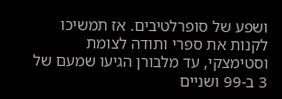ושפע של סופרלטיבים. אז תמשיכו לקנות את ספרי ותודה לצומת וסטימצקי, עד מלבורן הגיעו שמעם של 3 ב-99 ושניים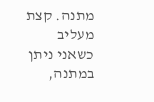מתנה. קצת מעליב כשאני ניתן במתנה,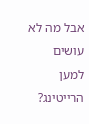אבל מה לא עושים למען הרייטינג?